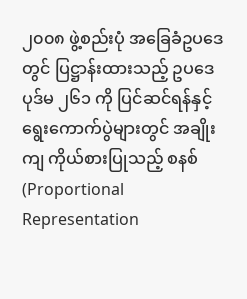၂၀၀၈ ဖွဲ့စည်းပုံ အခြေခံဥပဒေတွင် ပြဋ္ဌာန်းထားသည့် ဥပဒေပုဒ်မ ၂၆၁ ကို ပြင်ဆင်ရန်နှင့် ရွေးကောက်ပွဲများတွင် အချိုးကျ ကိုယ်စားပြုသည့် စနစ် (Proportional Representation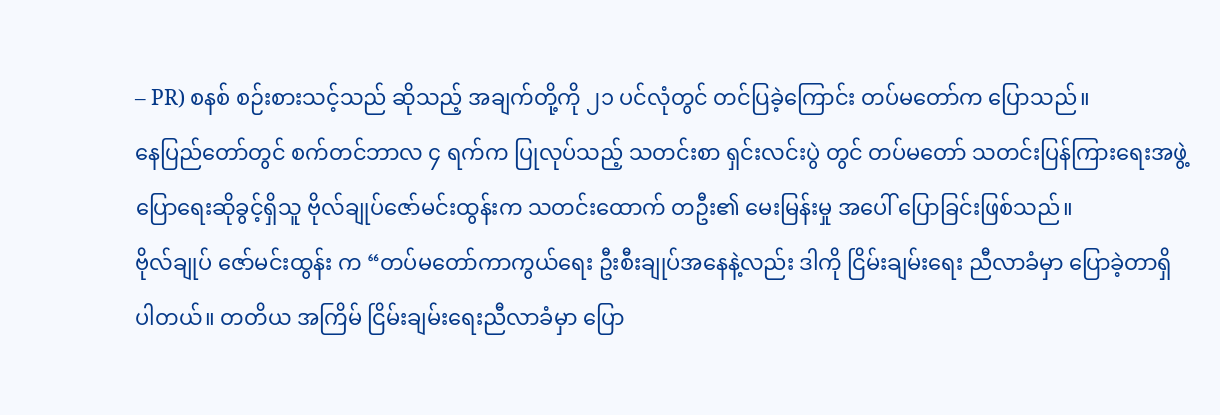– PR) စနစ် စဉ်းစားသင့်သည် ဆိုသည့် အချက်တို့ကို ၂၁ ပင်လုံတွင် တင်ပြခဲ့ကြောင်း တပ်မတော်က ပြောသည်။
နေပြည်တော်တွင် စက်တင်ဘာလ ၄ ရက်က ပြုလုပ်သည့် သတင်းစာ ရှင်းလင်းပွဲ တွင် တပ်မတော် သတင်းပြန်ကြားရေးအဖွဲ့ ပြောရေးဆိုခွင့်ရှိသူ ဗိုလ်ချုပ်ဇော်မင်းထွန်းက သတင်းထောက် တဦး၏ မေးမြန်းမှု အပေါ် ပြောခြင်းဖြစ်သည်။
ဗိုလ်ချုပ် ဇော်မင်းထွန်း က “တပ်မတော်ကာကွယ်ရေး ဦးစီးချုပ်အနေနဲ့လည်း ဒါကို ငြိမ်းချမ်းရေး ညီလာခံမှာ ပြောခဲ့တာရှိပါတယ်။ တတိယ အကြိမ် ငြိမ်းချမ်းရေးညီလာခံမှာ ပြော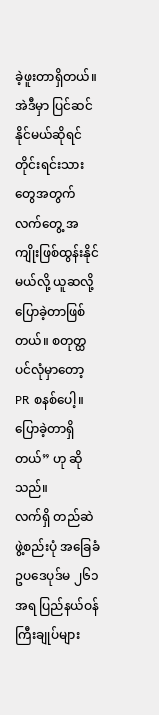ခဲ့ဖူးတာရှိတယ်။ အဲဒီမှာ ပြင်ဆင်နိုင်မယ်ဆိုရင် တိုင်းရင်းသားတွေအတွက် လက်တွေ့ အကျိုးဖြစ်ထွန်းနိုင်မယ်လို့ ယူဆလို့ ပြောခဲ့တာဖြစ်တယ်။ စတုတ္ထပင်လုံမှာတော့ PR စနစ်ပေါ့။ ပြောခဲ့တာရှိတယ်” ဟု ဆိုသည်။
လက်ရှိ တည်ဆဲ ဖွဲ့စည်းပုံ အခြေခံဥပဒေပုဒ်မ ၂၆၁ အရ ပြည်နယ်ဝန်ကြီးချုပ်များ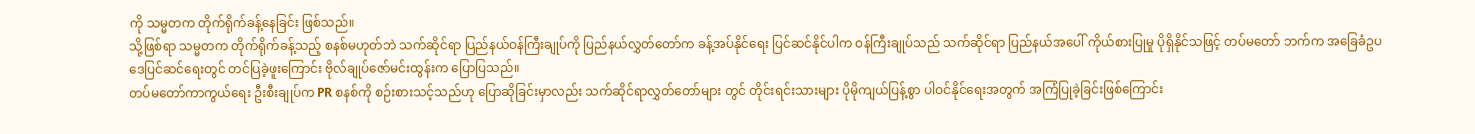ကို သမ္မတက တိုက်ရိုက်ခန့်နေခြင်း ဖြစ်သည်။
သို့ဖြစ်ရာ သမ္မတက တိုက်ရိုက်ခန့်သည့် စနစ်မဟုတ်ဘဲ သက်ဆိုင်ရာ ပြည်နယ်ဝန်ကြီးချုပ်ကို ပြည်နယ်လွှတ်တော်က ခန့်အပ်နိုင်ရေး ပြင်ဆင်နိုင်ပါက ဝန်ကြီးချုပ်သည် သက်ဆိုင်ရာ ပြည်နယ်အပေါ် ကိုယ်စားပြုမှု ပိုရှိနိုင်သဖြင့် တပ်မတော် ဘက်က အခြေခံဥပဒေပြင်ဆင်ရေးတွင် တင်ပြခဲ့ဖူးကြောင်း ဗိုလ်ချုပ်ဇော်မင်းထွန်းက ပြောပြသည်။
တပ်မတော်ကာကွယ်ရေး ဦးစီးချုပ်က PR စနစ်ကို စဉ်းစားသင့်သည်ဟု ပြောဆိုခြင်းမှာလည်း သက်ဆိုင်ရာလွှတ်တော်များ တွင် တိုင်းရင်းသားများ ပိုမိုကျယ်ပြန့်စွာ ပါဝင်နိုင်ရေးအတွက် အကြံပြုခဲ့ခြင်းဖြစ်ကြောင်း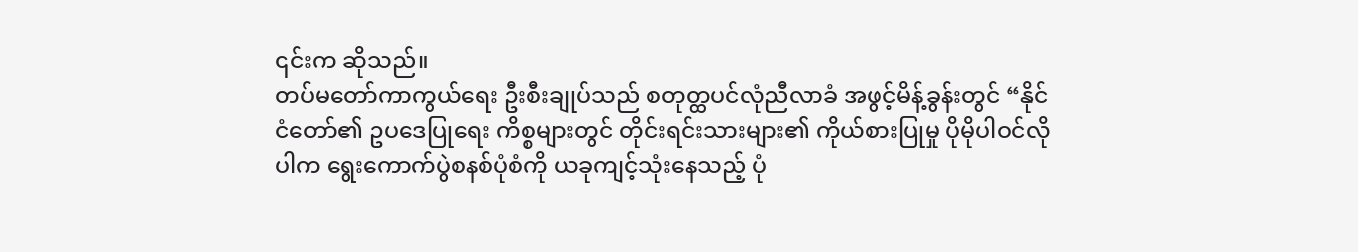၎င်းက ဆိုသည်။
တပ်မတော်ကာကွယ်ရေး ဦးစီးချုပ်သည် စတုတ္ထပင်လုံညီလာခံ အဖွင့်မိန့်ခွန်းတွင် “နိုင်ငံတော်၏ ဥပဒေပြုရေး ကိစ္စများတွင် တိုင်းရင်းသားများ၏ ကိုယ်စားပြုမှု ပိုမိုပါဝင်လိုပါက ရွေးကောက်ပွဲစနစ်ပုံစံကို ယခုကျင့်သုံးနေသည့် ပုံ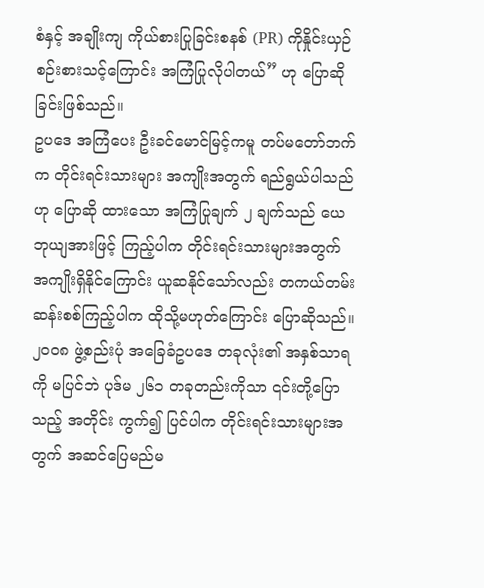စံနှင့် အချိုးကျ ကိုယ်စားပြုခြင်းစနစ် (PR) ကိုနှိုင်းယှဉ်စဉ်းစားသင့်ကြောင်း အကြံပြုလိုပါတယ်” ဟု ပြောဆိုခြင်းဖြစ်သည်။
ဥပဒေ အကြံပေး ဦးခင်မောင်မြင့်ကမူ တပ်မတော်ဘက်က တိုင်းရင်းသားများ အကျိုးအတွက် ရည်ရွယ်ပါသည်ဟု ပြောဆို ထားသော အကြံပြုချက် ၂ ချက်သည် ယေဘုယျအားဖြင့် ကြည့်ပါက တိုင်းရင်းသားများအတွက် အကျိုးရှိနိုင်ကြောင်း ယူဆနိုင်သော်လည်း တကယ်တမ်း ဆန်းစစ်ကြည့်ပါက ထိုသို့မဟုတ်ကြောင်း ပြောဆိုသည်။
၂၀၀၈ ဖွဲ့စည်းပုံ အခြေခံဥပဒေ တခုလုံး၏ အနှစ်သာရကို မပြင်ဘဲ ပုဒ်မ ၂၆၁ တခုတည်းကိုသာ ၎င်းတို့ပြောသည့် အတိုင်း ကွက်၍ ပြင်ပါက တိုင်းရင်းသားများအတွက် အဆင်ပြေမည်မ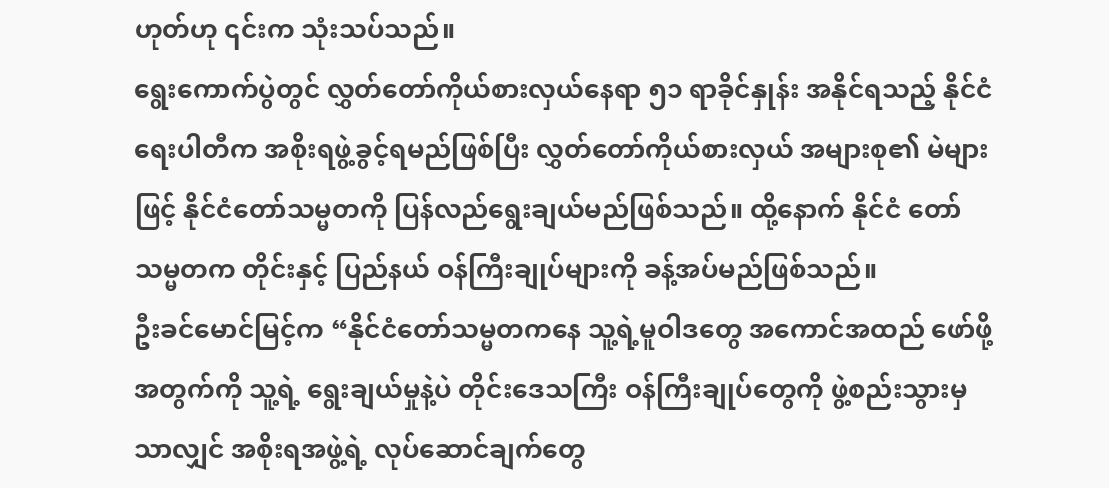ဟုတ်ဟု ၎င်းက သုံးသပ်သည်။
ရွေးကောက်ပွဲတွင် လွှတ်တော်ကိုယ်စားလှယ်နေရာ ၅၁ ရာခိုင်နှုန်း အနိုင်ရသည့် နိုင်ငံရေးပါတီက အစိုးရဖွဲ့ခွင့်ရမည်ဖြစ်ပြီး လွှတ်တော်ကိုယ်စားလှယ် အများစု၏ မဲများဖြင့် နိုင်ငံတော်သမ္မတကို ပြန်လည်ရွေးချယ်မည်ဖြစ်သည်။ ထို့နောက် နိုင်ငံ တော် သမ္မတက တိုင်းနှင့် ပြည်နယ် ဝန်ကြီးချုပ်များကို ခန့်အပ်မည်ဖြစ်သည်။
ဦးခင်မောင်မြင့်က “နိုင်ငံတော်သမ္မတကနေ သူ့ရဲ့မူဝါဒတွေ အကောင်အထည် ဖော်ဖို့အတွက်ကို သူ့ရဲ့ ရွေးချယ်မှုနဲ့ပဲ တိုင်းဒေသကြီး ဝန်ကြီးချုပ်တွေကို ဖွဲ့စည်းသွားမှသာလျှင် အစိုးရအဖွဲ့ရဲ့ လုပ်ဆောင်ချက်တွေ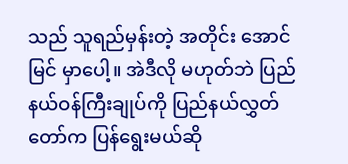သည် သူရည်မှန်းတဲ့ အတိုင်း အောင်မြင် မှာပေါ့။ အဲဒီလို မဟုတ်ဘဲ ပြည်နယ်ဝန်ကြီးချုပ်ကို ပြည်နယ်လွှတ်တော်က ပြန်ရွေးမယ်ဆို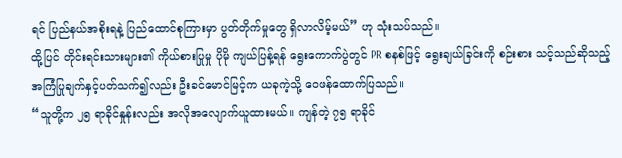ရင် ပြည်နယ်အစိုးရနဲ့ ပြည်ထောင်စုကြားမှာ ပွတ်တိုက်မှုတွေ ရှိလာလိမ့်မယ်” ဟု သုံးသပ်သည်။
ထို့ပြင် တိုင်းရင်းသားများ၏ ကိုယ်စားပြုမှု ပိုမို ကျယ်ပြန့်ရန် ရွေးကောက်ပွဲတွင် PR စနစ်ဖြင့် ရွေးချယ်ခြင်းကို စဉ်းစား သင့်သည်ဆိုသည့် အကြံပြုချက်နှင့်ပတ်သက်၍လည်း ဦးခင်မောင်မြင့်က ယခုကဲ့သို့ ဝေဖန်ထောက်ပြသည်။
“သူတို့က ၂၅ ရာခိုင်နှုန်းလည်း အလိုအလျောက်ယူထားမယ်။ ကျန်တဲ့ ၇၅ ရာခိုင်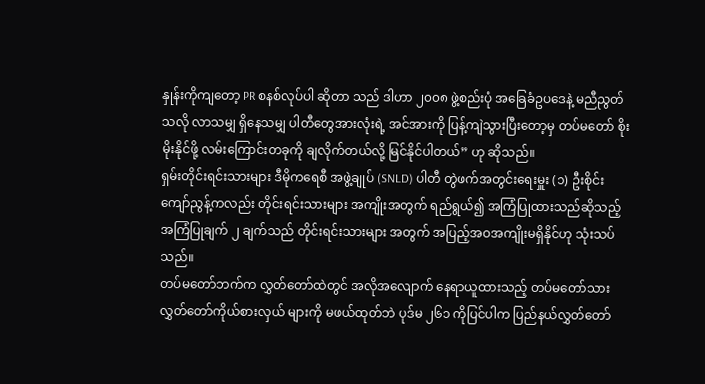နှုန်းကိုကျတော့ PR စနစ်လုပ်ပါ ဆိုတာ သည် ဒါဟာ ၂၀၀၈ ဖွဲ့စည်းပုံ အခြေခံဥပဒေနဲ့ မညီညွတ်သလို လာသမျှ ရှိနေသမျှ ပါတီတွေအားလုံးရဲ့ အင်အားကို ပြန့်ကျဲသွားပြီးတော့မှ တပ်မတော် စိုးမိုးနိုင်ဖို့ လမ်းကြောင်းတခုကို ချလိုက်တယ်လို့ မြင်နိုင်ပါတယ်” ဟု ဆိုသည်။
ရှမ်းတိုင်းရင်းသားများ ဒီမိုကရေစီ အဖွဲ့ချုပ် (SNLD) ပါတီ တွဲဖက်အတွင်းရေးမှူး (၁) ဦးစိုင်းကျော်ညွန့်ကလည်း တိုင်းရင်းသားများ အကျိုးအတွက် ရည်ရွယ်၍ အကြံပြုထားသည်ဆိုသည့် အကြံပြုချက် ၂ ချက်သည် တိုင်းရင်းသားများ အတွက် အပြည့်အဝအကျိုးမရှိနိုင်ဟု သုံးသပ်သည်။
တပ်မတော်ဘက်က လွှတ်တော်ထဲတွင် အလိုအလျောက် နေရာယူထားသည့် တပ်မတော်သား လွှတ်တော်ကိုယ်စားလှယ် များကို မဖယ်ထုတ်ဘဲ ပုဒ်မ ၂၆၁ ကိုပြင်ပါက ပြည်နယ်လွှတ်တော်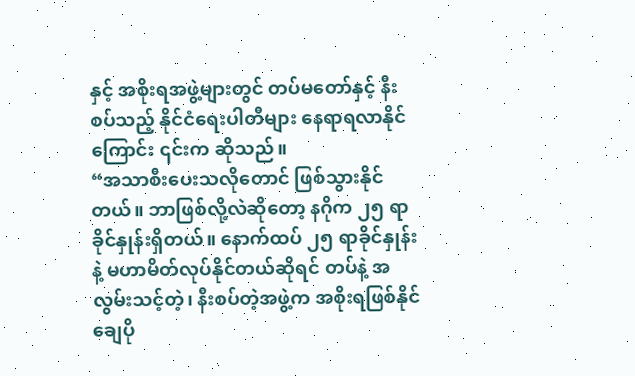နှင့် အစိုးရအဖွဲ့များတွင် တပ်မတော်နှင့် နီးစပ်သည့် နိုင်ငံရေးပါတီများ နေရာရလာနိုင်ကြောင်း ၎င်းက ဆိုသည်။
“အသာစီးပေးသလိုတောင် ဖြစ်သွားနိုင်တယ်။ ဘာဖြစ်လို့လဲဆိုတော့ နဂိုက ၂၅ ရာခိုင်နှုန်းရှိတယ်။ နောက်ထပ် ၂၅ ရာခိုင်နှုန်းနဲ့ မဟာမိတ်လုပ်နိုင်တယ်ဆိုရင် တပ်နဲ့ အလွမ်းသင့်တဲ့၊ နီးစပ်တဲ့အဖွဲ့က အစိုးရဖြစ်နိုင်ချေပို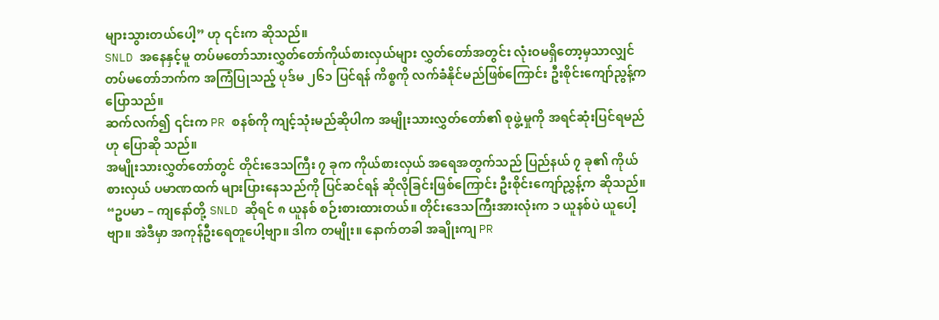များသွားတယ်ပေါ့” ဟု ၎င်းက ဆိုသည်။
SNLD အနေနှင့်မူ တပ်မတော်သားလွှတ်တော်ကိုယ်စားလှယ်များ လွှတ်တော်အတွင်း လုံးဝမရှိတော့မှသာလျှင် တပ်မတော်ဘက်က အကြံပြုသည့် ပုဒ်မ ၂၆၁ ပြင်ရန် ကိစ္စကို လက်ခံနိုင်မည်ဖြစ်ကြောင်း ဦးစိုင်းကျော်ညွန့်က ပြောသည်။
ဆက်လက်၍ ၎င်းက PR စနစ်ကို ကျင့်သုံးမည်ဆိုပါက အမျိုးသားလွှတ်တော်၏ စုဖွဲ့မှုကို အရင်ဆုံးပြင်ရမည်ဟု ပြောဆို သည်။
အမျိုးသားလွှတ်တော်တွင် တိုင်းဒေသကြီး ၇ ခုက ကိုယ်စားလှယ် အရေအတွက်သည် ပြည်နယ် ၇ ခု၏ ကိုယ်စားလှယ် ပမာဏထက် များပြားနေသည်ကို ပြင်ဆင်ရန် ဆိုလိုခြင်းဖြစ်ကြောင်း ဦးစိုင်းကျော်ညွှန့်က ဆိုသည်။
“ဥပမာ – ကျနော်တို့ SNLD ဆိုရင် ၈ ယူနစ် စဉ်းစားထားတယ်။ တိုင်းဒေသကြီးအားလုံးက ၁ ယူနစ်ပဲ ယူပေါ့ဗျာ။ အဲဒီမှာ အကုန်ဦးရေတူပေါ့ဗျာ။ ဒါက တမျိုး။ နောက်တခါ အချိုးကျ PR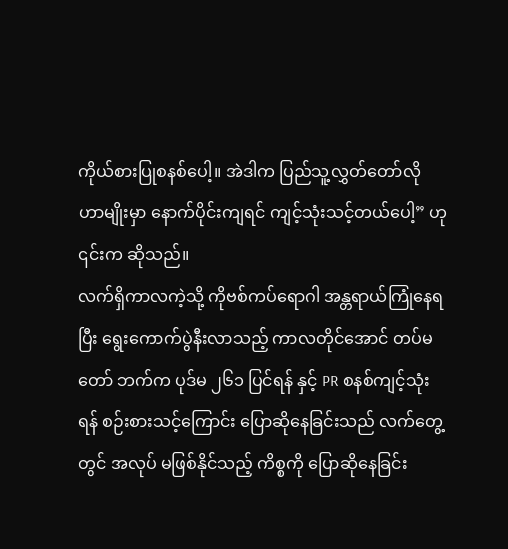ကိုယ်စားပြုစနစ်ပေါ့။ အဲဒါက ပြည်သူ့လွှတ်တော်လို ဟာမျိုးမှာ နောက်ပိုင်းကျရင် ကျင့်သုံးသင့်တယ်ပေါ့” ဟု ၎င်းက ဆိုသည်။
လက်ရှိကာလကဲ့သို့ ကိုဗစ်ကပ်ရောဂါ အန္တရာယ်ကြုံနေရပြီး ရွေးကောက်ပွဲနီးလာသည့် ကာလတိုင်အောင် တပ်မတော် ဘက်က ပုဒ်မ ၂၆၁ ပြင်ရန် နှင့် PR စနစ်ကျင့်သုံးရန် စဉ်းစားသင့်ကြောင်း ပြောဆိုနေခြင်းသည် လက်တွေ့တွင် အလုပ် မဖြစ်နိုင်သည့် ကိစ္စကို ပြောဆိုနေခြင်း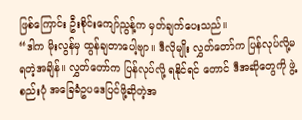ဖြစ်ကြောင်း ဦးစိုင်းကျော်ညွန့်က မှတ်ချက်ပေးသည်။
“ဒါက မိုးလွန်မှ ထွန်ချတာပေါ့ဗျာ။ ဒီလိုမျိုး လွှတ်တော်က ပြန်လုပ်လို့မရတဲ့အချိန်။ လွှတ်တော်က ပြန်လုပ်လို့ ရနိုင်ရင် တောင် ဒီအဆိုတွေကို ဖွဲ့စည်းပုံ အခြေခံဥပဒေပြင်ဖို့ဆိုတဲ့အ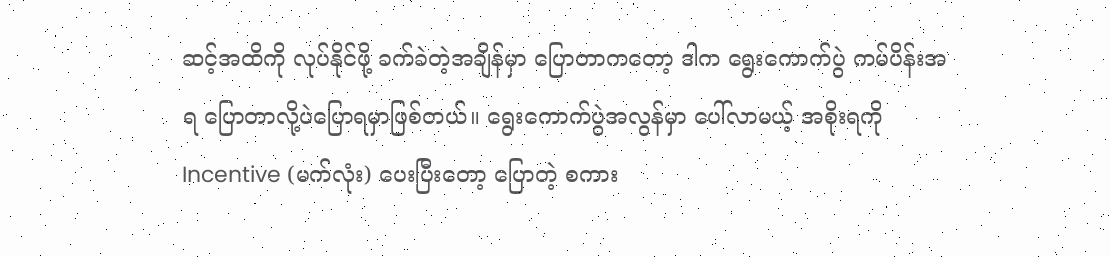ဆင့်အထိကို လုပ်နိုင်ဖို့ ခက်ခဲတဲ့အချိန်မှာ ပြောတာကတော့ ဒါက ရွေးကောက်ပွဲ ကမ်ပိန်းအရ ပြောတာလို့ပဲပြောရမှာဖြစ်တယ်။ ရွေးကောက်ပွဲအလွန်မှာ ပေါ်လာမယ့် အစိုးရကို Incentive (မက်လုံး) ပေးပြီးတော့ ပြောတဲ့ စကား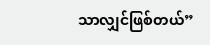သာလျှင်ဖြစ်တယ်”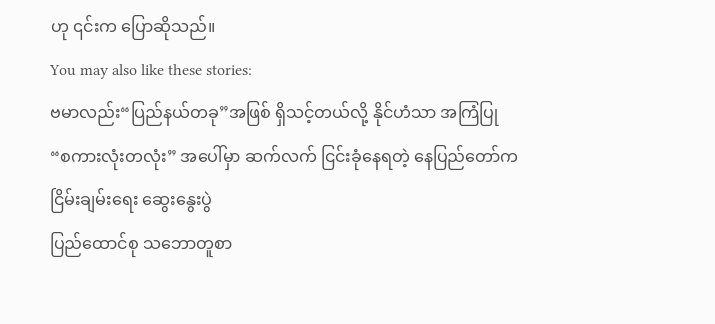ဟု ၎င်းက ပြောဆိုသည်။
You may also like these stories:
ဗမာလည်း“ပြည်နယ်တခု”အဖြစ် ရှိသင့်တယ်လို့ နိုင်ဟံသာ အကြံပြု
“စကားလုံးတလုံး” အပေါ်မှာ ဆက်လက် ငြင်းခုံနေရတဲ့ နေပြည်တော်က ငြိမ်းချမ်းရေး ဆွေးနွေးပွဲ
ပြည်ထောင်စု သဘောတူစာ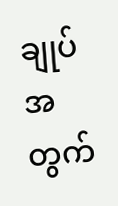ချုပ်အတွက်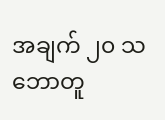အချက် ၂၀ သဘောတူ